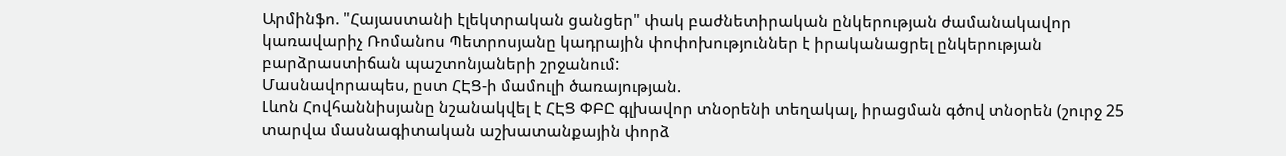Արմինֆո. "Հայաստանի էլեկտրական ցանցեր" փակ բաժնետիրական ընկերության ժամանակավոր կառավարիչ Ռոմանոս Պետրոսյանը կադրային փոփոխություններ է իրականացրել ընկերության բարձրաստիճան պաշտոնյաների շրջանում:
Մասնավորապես, ըստ ՀԷՑ-ի մամուլի ծառայության.
Լևոն Հովհաննիսյանը նշանակվել է ՀԷՑ ՓԲԸ գլխավոր տնօրենի տեղակալ, իրացման գծով տնօրեն (շուրջ 25 տարվա մասնագիտական աշխատանքային փորձ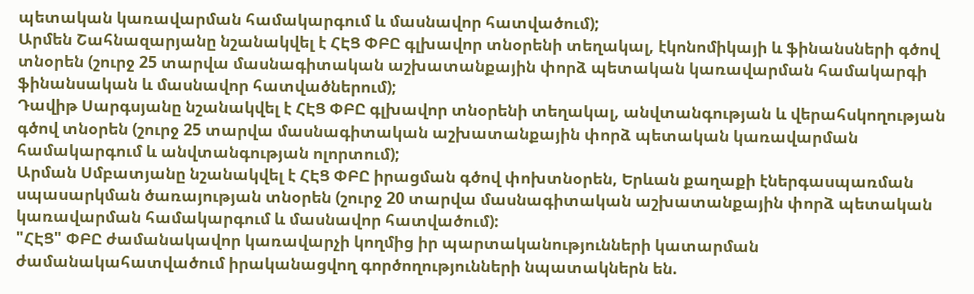պետական կառավարման համակարգում և մասնավոր հատվածում);
Արմեն Շահնազարյանը նշանակվել է ՀԷՑ ՓԲԸ գլխավոր տնօրենի տեղակալ, էկոնոմիկայի և ֆինանսների գծով տնօրեն (շուրջ 25 տարվա մասնագիտական աշխատանքային փորձ պետական կառավարման համակարգի ֆինանսական և մասնավոր հատվածներում);
Դավիթ Սարգսյանը նշանակվել է ՀԷՑ ՓԲԸ գլխավոր տնօրենի տեղակալ, անվտանգության և վերահսկողության գծով տնօրեն (շուրջ 25 տարվա մասնագիտական աշխատանքային փորձ պետական կառավարման համակարգում և անվտանգության ոլորտում);
Արման Սմբատյանը նշանակվել է ՀԷՑ ՓԲԸ իրացման գծով փոխտնօրեն, Երևան քաղաքի էներգասպառման սպասարկման ծառայության տնօրեն (շուրջ 20 տարվա մասնագիտական աշխատանքային փորձ պետական կառավարման համակարգում և մասնավոր հատվածում):
"ՀԷՑ" ՓԲԸ ժամանակավոր կառավարչի կողմից իր պարտականությունների կատարման ժամանակահատվածում իրականացվող գործողությունների նպատակներն են.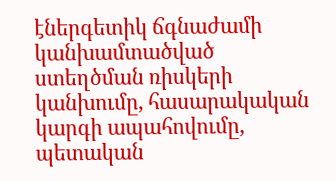էներգետիկ ճգնաժամի կանխամտածված ստեղծման ռիսկերի կանխումը, հասարակական կարգի ապահովումը, պետական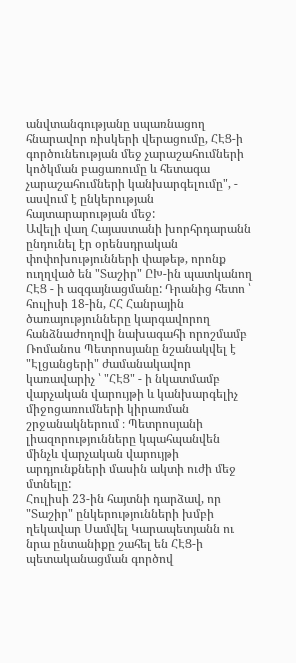անվտանգությանը սպառնացող հնարավոր ռիսկերի վերացումը, ՀԷՑ-ի գործունեության մեջ չարաշահումների կոծկման բացառումը և հետագա չարաշահումների կանխարգելումը", - ասվում է ընկերության հայտարարության մեջ:
Ավելի վաղ Հայաստանի խորհրդարանն ընդունել էր օրենսդրական փոփոխությունների փաթեթ, որոնք ուղղված են "Տաշիր" ԸԽ-ին պատկանող ՀԷՑ - ի ազգայնացմանը: Դրանից հետո ՝ հուլիսի 18-ին, ՀՀ Հանրային ծառայությունները կարգավորող հանձնաժողովի նախագահի որոշմամբ Ռոմանոս Պետրոսյանը նշանակվել է "Էլցանցերի" ժամանակավոր կառավարիչ ՝ "ՀԷՑ" - ի նկատմամբ վարչական վարույթի և կանխարգելիչ միջոցառումների կիրառման շրջանակներում ։ Պետրոսյանի լիազորությունները կպահպանվեն մինչև վարչական վարույթի արդյունքների մասին ակտի ուժի մեջ մտնելը:
Հուլիսի 23-ին հայտնի դարձավ, որ "Տաշիր" ընկերությունների խմբի ղեկավար Սամվել Կարապետյանն ու նրա ընտանիքը շահել են ՀԷՑ-ի պետականացման գործով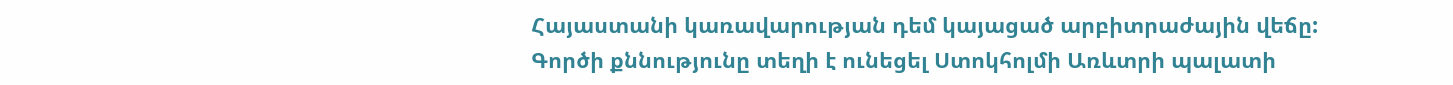Հայաստանի կառավարության դեմ կայացած արբիտրաժային վեճը: Գործի քննությունը տեղի է ունեցել Ստոկհոլմի Առևտրի պալատի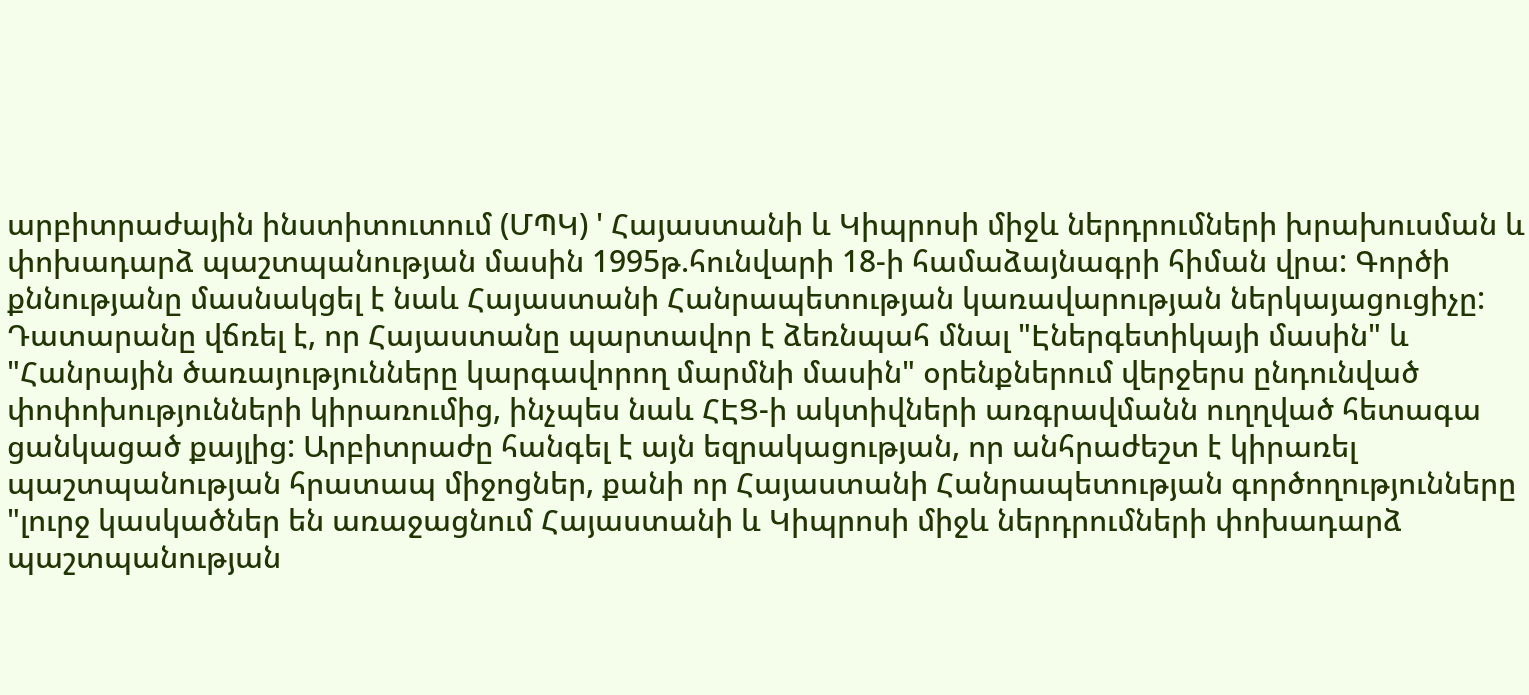արբիտրաժային ինստիտուտում (ՄՊԿ) ' Հայաստանի և Կիպրոսի միջև ներդրումների խրախուսման և փոխադարձ պաշտպանության մասին 1995թ.հունվարի 18-ի համաձայնագրի հիման վրա: Գործի քննությանը մասնակցել է նաև Հայաստանի Հանրապետության կառավարության ներկայացուցիչը:
Դատարանը վճռել է, որ Հայաստանը պարտավոր է ձեռնպահ մնալ "Էներգետիկայի մասին" և "Հանրային ծառայությունները կարգավորող մարմնի մասին" օրենքներում վերջերս ընդունված փոփոխությունների կիրառումից, ինչպես նաև ՀԷՑ-ի ակտիվների առգրավմանն ուղղված հետագա ցանկացած քայլից: Արբիտրաժը հանգել է այն եզրակացության, որ անհրաժեշտ է կիրառել պաշտպանության հրատապ միջոցներ, քանի որ Հայաստանի Հանրապետության գործողությունները "լուրջ կասկածներ են առաջացնում Հայաստանի և Կիպրոսի միջև ներդրումների փոխադարձ պաշտպանության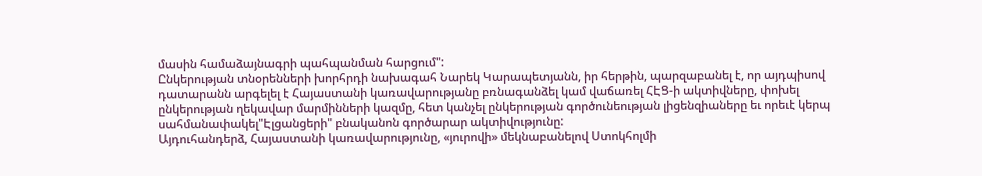մասին համաձայնագրի պահպանման հարցում":
Ընկերության տնօրենների խորհրդի նախագահ Նարեկ Կարապետյանն, իր հերթին, պարզաբանել է, որ այդպիսով դատարանն արգելել է Հայաստանի կառավարությանը բռնագանձել կամ վաճառել ՀԷՑ-ի ակտիվները, փոխել ընկերության ղեկավար մարմինների կազմը, հետ կանչել ընկերության գործունեության լիցենզիաները եւ որեւէ կերպ սահմանափակել"Էլցանցերի" բնականոն գործարար ակտիվությունը:
Այդուհանդերձ, Հայաստանի կառավարությունը, «յուրովի» մեկնաբանելով Ստոկհոլմի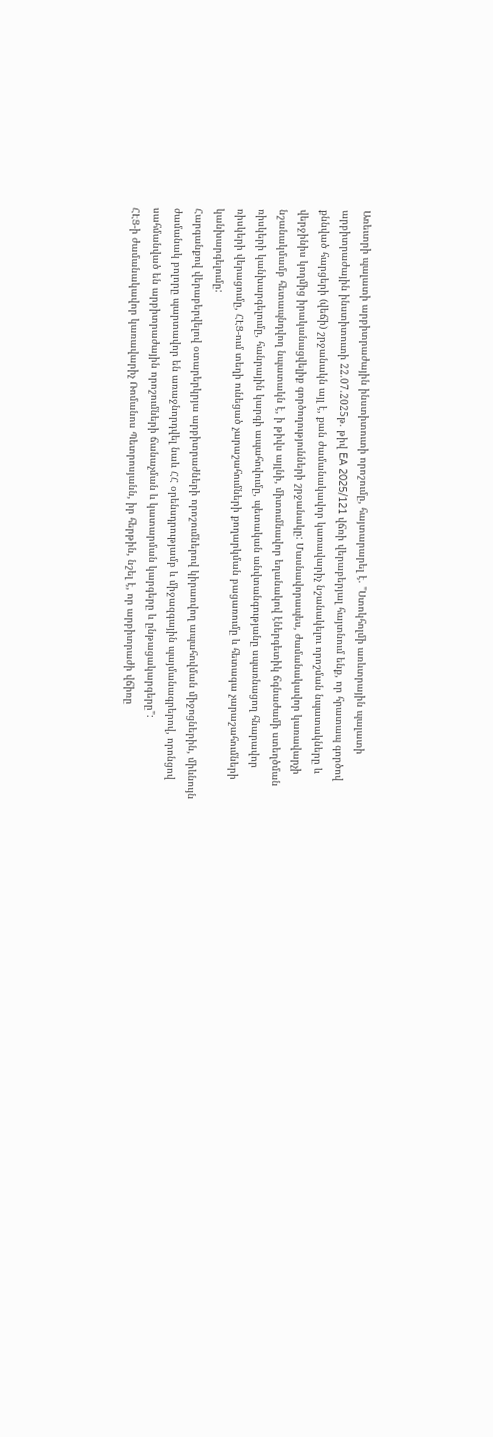Առեւտրի պալատի արբիտրաժային ինստիտուտի որոշումը, հայտարարել է. "Ստոկհոլմի առևտրային պալատի արբիտրաժային ինստիտուտի 22.07.2025թ. թիվ EA 2025/121 վճռի վերաբերյալ հայտնում ենք, որ հրատապ գործով քննված հարցերի (վեճի) շրջանակն այլ է, քան ժամանակավոր կառավարիչ նշանակելու որոշման նպատակները և վերջինիս կողմից իրականացվելիք գործողությունների շրջանակը: Մասնավորապես, ժամանակավոր կառավարչի նշանակմամբ հետապնդվող նպատակն է, ի թիվս այլնի, միտումնավոր եղանակով էներգետիկ ճգնաժամի ստեղծման ռիսկերի կանխարգելումը, հանրային կարգի ապահովումը, պետական անվտանգությանը սպառնացող հնարավոր ռիսկերի վերացումը, ՀԷՑ-ում տեղի ունեցած չարաշահումների քողարկման բացառումը և հետագա չարաշահումների կանխարգելումը:
Հարգանքով վերաբերվելով օտարերկրյա արբիտրաժների որոշումներով կիրառվող ապահովման միջոցներին, միևնույն ժամանակ բոլորը պարտավոր են առաջնորդվել նաև ՀՀ օրենսդրությամբ և միջազգային պայմանագրերով, որոնցով սահմանված են արբիտրաժային որոշումների ճանաչման և կատարման կարգերը և ընթացակարգերը":
ՀԷՑ-ի ժամանակավոր կառավարիչ Ռոմանոս Պետրոսյանն, իր հերթին, նշել է, որ արբիտրաժի վճիռը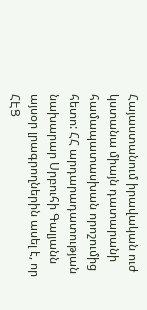Հայաստանում իրավական ուժ կստանա միայն դատարանի համապատասխան որոշումից հետո: ՀՀ արդարադատության նախարար Սրբուհի Գալյանն այսօր լրագրողներին ասել է, որ ՀԷՑ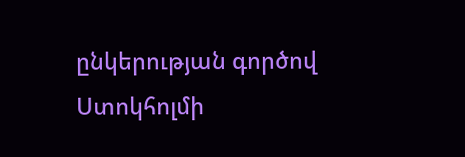ընկերության գործով Ստոկհոլմի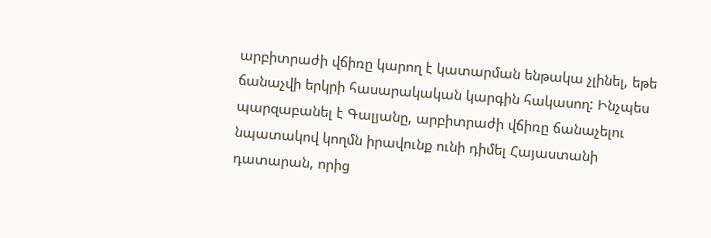արբիտրաժի վճիռը կարող է կատարման ենթակա չլինել, եթե ճանաչվի երկրի հասարակական կարգին հակասող: Ինչպես պարզաբանել է Գալյանը, արբիտրաժի վճիռը ճանաչելու նպատակով կողմն իրավունք ունի դիմել Հայաստանի դատարան, որից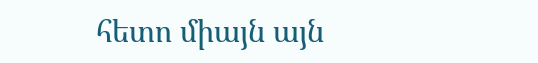հետո միայն այն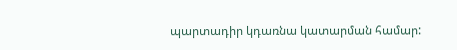պարտադիր կդառնա կատարման համար: